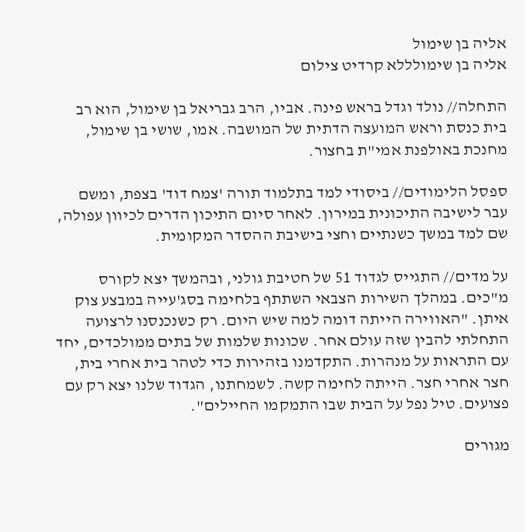אליה בן שימול
אליה בן שימולללא קרדיט צילום

התחלה// נולד וגדל בראש פינה. אביו, הרב גבריאל בן שימול, הוא רב בית כנסת וראש המועצה הדתית של המושבה. אמו, שושי בן שימול, מחנכת באולפנת אמי"ת בחצור.

ספסל הלימודים// ביסודי למד בתלמוד תורה 'צמח דוד' בצפת, ומשם עבר לישיבה התיכונית במירון. לאחר סיום התיכון הדרים לכיוון עפולה, שם למד במשך כשנתיים וחצי בישיבת ההסדר המקומית.

על מדים// התגייס לגדוד 51 של חטיבת גולני, ובהמשך יצא לקורס מ"כים. במהלך השירות הצבאי השתתף בלחימה בסג'עייה במבצע צוק איתן. "האווירה הייתה דומה למה שיש היום. רק כשנכנסנו לרצועה התחלתי להבין שזה עולם אחר. שכונות שלמות של בתים ממולכדים, יחד עם התראות על מנהרות. התקדמנו בזהירות כדי לטהר בית אחרי בית, חצר אחרי חצר. הייתה לחימה קשה. לשמחתנו, הגדוד שלנו יצא רק עם פצועים. טיל נפל על הבית שבו התמקמו החיילים".

מגורים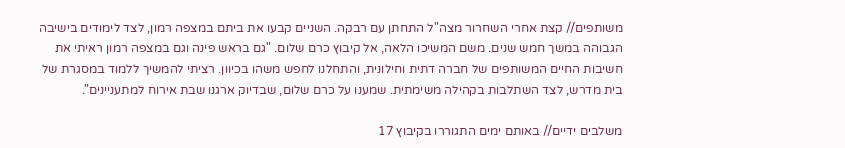משותפים// קצת אחרי השחרור מצה"ל התחתן עם רבקה. השניים קבעו את ביתם במצפה רמון, לצד לימודים בישיבה הגבוהה במשך חמש שנים. משם המשיכו הלאה, אל קיבוץ כרם שלום. "גם בראש פינה וגם במצפה רמון ראיתי את חשיבות החיים המשותפים של חברה דתית וחילונית, והתחלנו לחפש משהו בכיוון. רציתי להמשיך ללמוד במסגרת של בית מדרש, לצד השתלבות בקהילה משימתית. שמענו על כרם שלום, שבדיוק ארגנו שבת אירוח למתעניינים".

משלבים ידיים// באותם ימים התגוררו בקיבוץ 17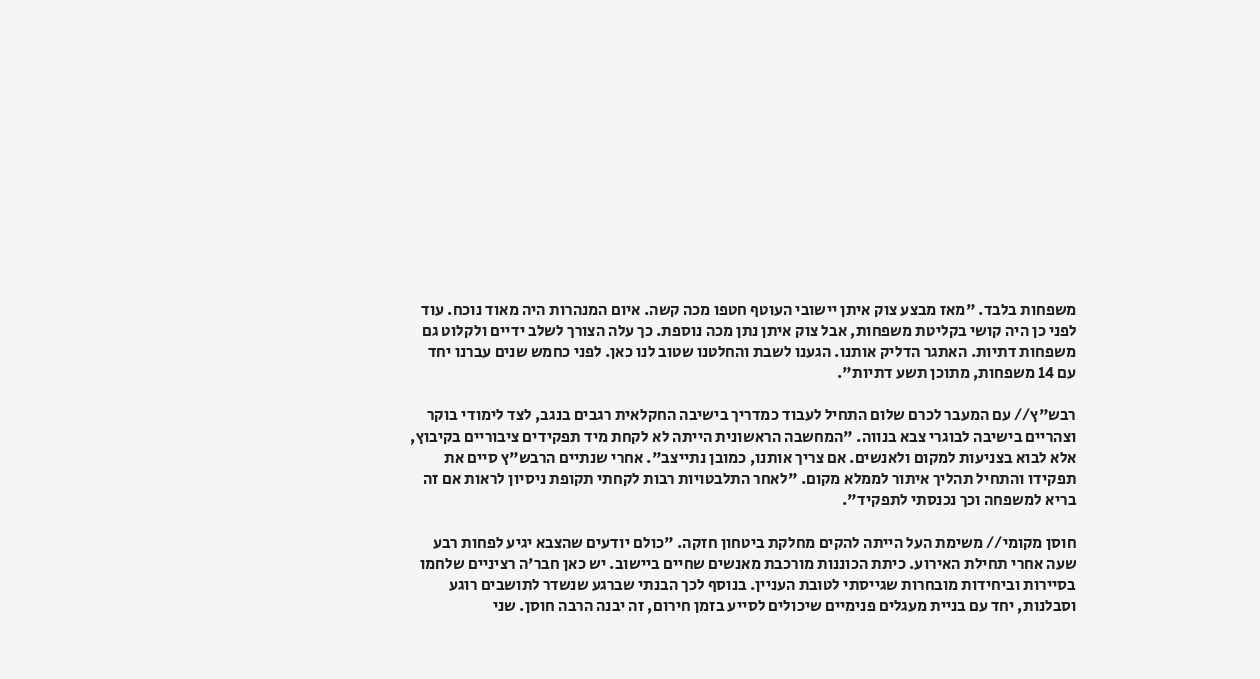משפחות בלבד. "מאז מבצע צוק איתן יישובי העוטף חטפו מכה קשה. איום המנהרות היה מאוד נוכח. עוד לפני כן היה קושי בקליטת משפחות, אבל צוק איתן נתן מכה נוספת. כך עלה הצורך לשלב ידיים ולקלוט גם משפחות דתיות. האתגר הדליק אותנו. הגענו לשבת והחלטנו שטוב לנו כאן. לפני כחמש שנים עברנו יחד עם 14 משפחות, מתוכן תשע דתיות".

רבש"ץ// עם המעבר לכרם שלום התחיל לעבוד כמדריך בישיבה החקלאית רגבים בנגב, לצד לימודי בוקר וצהריים בישיבה לבוגרי צבא בנווה. "המחשבה הראשונית הייתה לא לקחת מיד תפקידים ציבוריים בקיבוץ, אלא לבוא בצניעות למקום ולאנשים. אם צריך אותנו, כמובן נתייצב". אחרי שנתיים הרבש"ץ סיים את תפקידו והתחיל תהליך איתור לממלא מקום. "לאחר התלבטויות רבות לקחתי תקופת ניסיון לראות אם זה בריא למשפחה וכך נכנסתי לתפקיד".

חוסן מקומי// משימת העל הייתה להקים מחלקת ביטחון חזקה. "כולם יודעים שהצבא יגיע לפחות רבע שעה אחרי תחילת האירוע. כיתת הכוננות מורכבת מאנשים שחיים ביישוב. יש כאן חבר'ה רציניים שלחמו בסיירות וביחידות מובחרות שגייסתי לטובת העניין. בנוסף לכך הבנתי שברגע שנשדר לתושבים רוגע וסבלנות, יחד עם בניית מעגלים פנימיים שיכולים לסייע בזמן חירום, זה יבנה הרבה חוסן. שני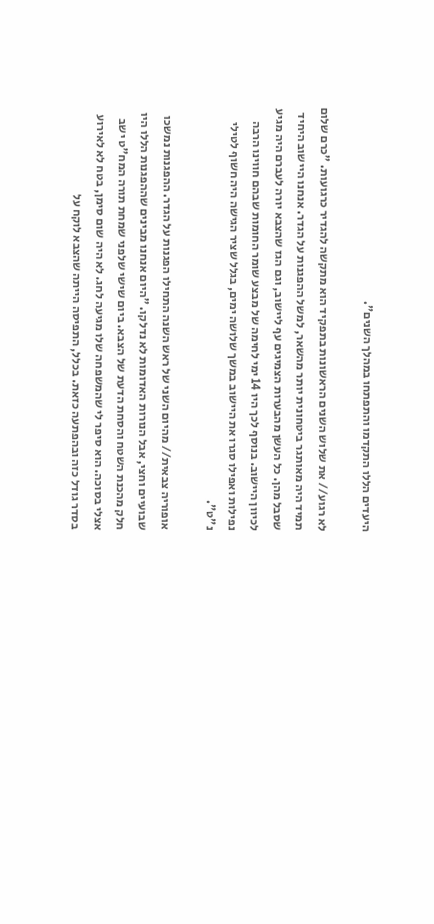היעדים הללו התקדמו והתפתחו במהלך השנים".

לא רגוע// את שלוש השנים הראשונות בתפקיד הוא מתקשה להגדיר כרגועות. "כרם שלום תמיד היה מאותגר ביטחונית יותר מהשאר, למשל ההפגנות על הגדר. אנחנו היישוב היחיד שסבל מהן. כל העשן מהבערות הצמיגים עף ליישוב, וגם הגז שהצבא יורה לעברם היה מגיע לכיוון היישוב. בנוסף לכך היו 14 ימי לחימה של מבצע שומר החומות שבהם חווינו הרבה נפילות ואפילו סגרו את היישוב במשך שלושה ימים, בגלל שציר הגישה היה חשוף לטילי נ"ט".

אופוריה צבאית// מהיום השני של ראש השנה התחילו הפגנות על הגדר. ההפגנות נמשכו שבועיים וחצי, אבל הנורות האדומות לא נדלקו. "היום אנחנו מבינים שההפגנות הללו היו חלק מהכנת השטח והסחת הדעת של הצבא. ביום שישי שלפני שמחת תורה המח"ט ישב אצלי בסוכה. הוא סיפר לי שהמשפחה שלו מגיעה לחג. לא היה שום סימן, בטח לא לאירוע בסדר גודל כזה ובהפתעה כזאת. בכלל, התפיסה הייתה שהצבא לוקח על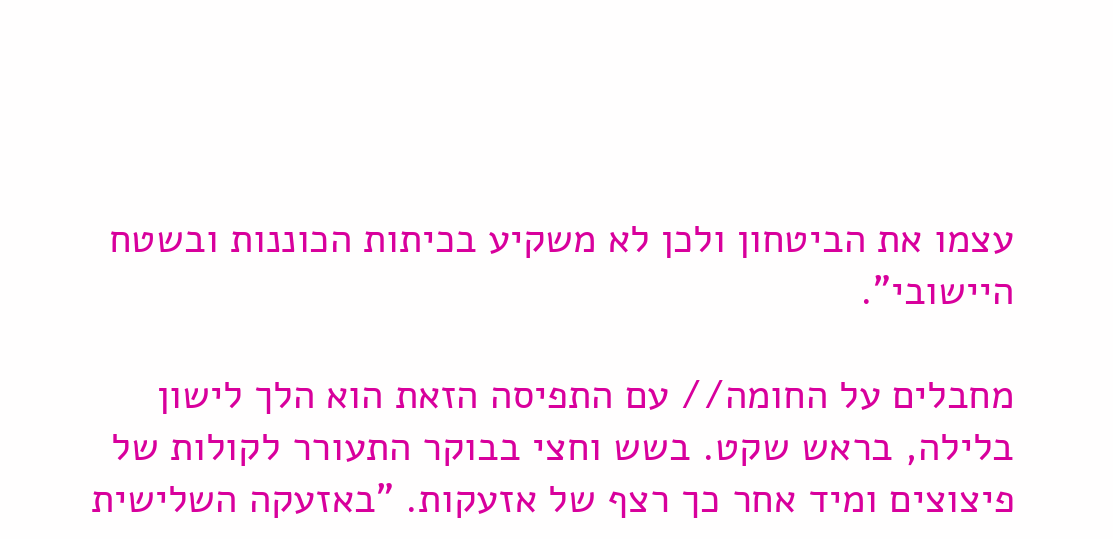עצמו את הביטחון ולכן לא משקיע בכיתות הכוננות ובשטח היישובי".

מחבלים על החומה// עם התפיסה הזאת הוא הלך לישון בלילה, בראש שקט. בשש וחצי בבוקר התעורר לקולות של פיצוצים ומיד אחר כך רצף של אזעקות. "באזעקה השלישית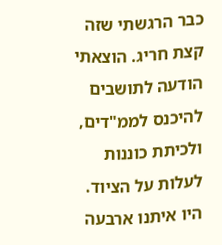כבר הרגשתי שזה קצת חריג. הוצאתי הודעה לתושבים להיכנס לממ"דים, ולכיתת כוננות לעלות על הציוד. היו איתנו ארבעה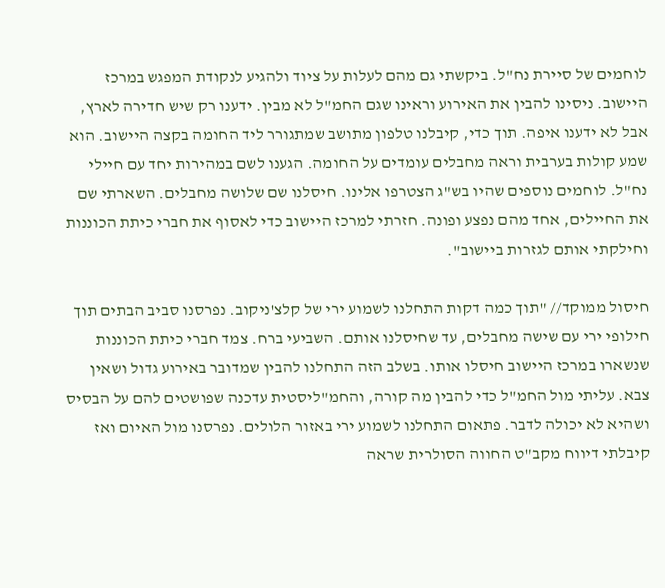לוחמים של סיירת נח"ל. ביקשתי גם מהם לעלות על ציוד ולהגיע לנקודת המפגש במרכז היישוב. ניסינו להבין את האירוע וראינו שגם החמ"ל לא מבין. ידענו רק שיש חדירה לארץ, אבל לא ידענו איפה. תוך כדי, קיבלנו טלפון מתושב שמתגורר ליד החומה בקצה היישוב. הוא שמע קולות בערבית וראה מחבלים עומדים על החומה. הגענו לשם במהירות יחד עם חיילי נח"ל. לוחמים נוספים שהיו בש"ג הצטרפו אלינו. חיסלנו שם שלושה מחבלים. השארתי שם את החיילים, אחד מהם נפצע ופונה. חזרתי למרכז היישוב כדי לאסוף את חברי כיתת הכוננות וחילקתי אותם לגזרות ביישוב".

חיסול ממוקד// "תוך כמה דקות התחלנו לשמוע ירי של קלצ'ניקוב. נפרסנו סביב הבתים תוך חילופי ירי עם שישה מחבלים, עד שחיסלנו אותם. השביעי ברח. צמד חברי כיתת הכוננות שנשארו במרכז היישוב חיסלו אותו. בשלב הזה התחלנו להבין שמדובר באירוע גדול ושאין צבא. עליתי מול החמ"ל כדי להבין מה קורה, והחמ"ליסטית עדכנה שפושטים להם על הבסיס ושהיא לא יכולה לדבר. פתאום התחלנו לשמוע ירי באזור הלולים. נפרסנו מול האיום ואז קיבלתי דיווח מקב"ט החווה הסולרית שראה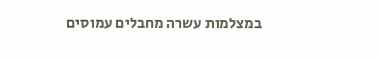במצלמות עשרה מחבלים עמוסים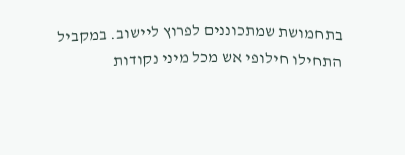בתחמושת שמתכוננים לפרוץ ליישוב. במקביל התחילו חילופי אש מכל מיני נקודות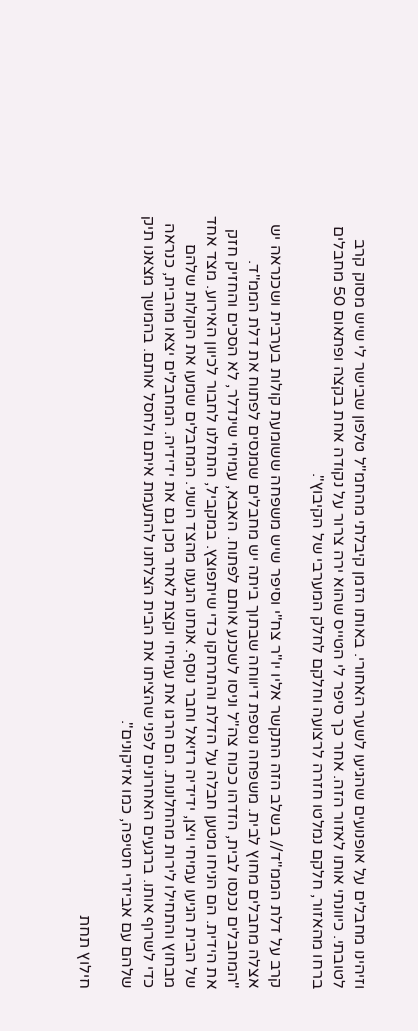וזיהינו מחבלים על אופנועים שהגיעו לשער האחורי. באותו הזמן קיבלתי מהחמ"ל טלפון שבישר לי שיש מסוק קרב לטובתי. כיוונתי אותו לאזור הזה. אחר כך סיפר לי הטייס שהוא ירה צרור על נקודה אחת בקצה ופתאום 50 מחבלים ברחו מהאזור, חלקם נמלטו חזרה לרצועה וחלקם לחלק המערבי של הקיבוץ".

קרב על דלת הממ"ד// בשלב הזה התקשר אליו יו"ר צח"י וסיפר שיש משפחה ששומעת קולות בערבית ושכנראה יש אצלה מחבלים מחוץ לבית. משפחה נוספת דיווחה שבתוך ביתה יש מחבלים שמנסים לפתוח את דלת הממ"ד. "המחבלים נכנסו לבית, הזדהו ככוח צה"ל וניסו לשכנע אותם לפתוח. האבא, עמיחי שינדלר, לא הסכים והחזיק חזק את הידית. הם הניחו מטען חבלה על הדלת והתרחקו כדי שיתפוצץ. במקביל, התחלנו לחבור לכיוון האירוע. מצד אחד של הבית הגיעו עמיחי ויצן, ידידיה רזיאל וחבר נוסף. אנחנו הגענו מהצד השני. המחבלים שמעו את הקולות שלהם מבחוץ והתחילו לירות מהחלונות. הם הרגו את עמיחי וקצת לאחר מכן גם את ידידיה. המחבלים יצאו מהבית, כנראה כדי לשרוף אותו. ברגעים האחרונים לפני שהציתו את הבית הצלחנו להתעמת איתם ולחסל אותם. בהמשך מצאנו תיק שלהם עם אביזרי חטיפה, כמו אזיקונים".

חילוץ תחת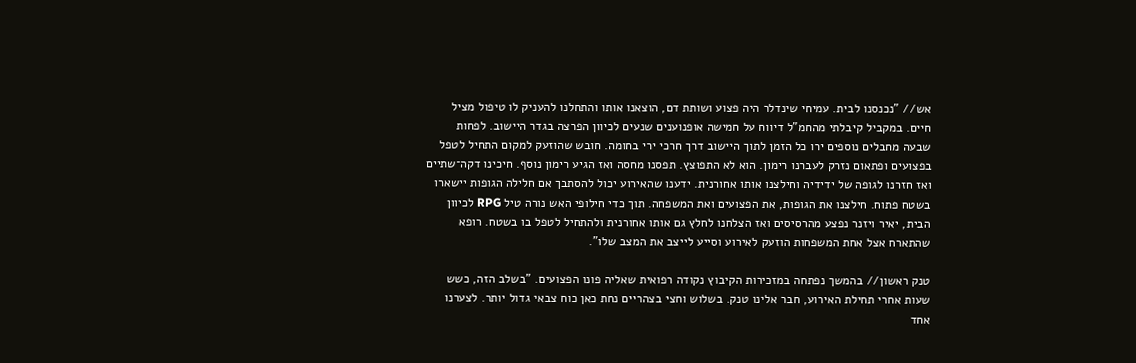אש// "נכנסנו לבית. עמיחי שינדלר היה פצוע ושותת דם, הוצאנו אותו והתחלנו להעניק לו טיפול מציל חיים. במקביל קיבלתי מהחמ"ל דיווח על חמישה אופנוענים שנעים לכיוון הפרצה בגדר היישוב. לפחות שבעה מחבלים נוספים ירו כל הזמן לתוך היישוב דרך חרכי ירי בחומה. חובש שהוזעק למקום התחיל לטפל בפצועים ופתאום נזרק לעברנו רימון. הוא לא התפוצץ. תפסנו מחסה ואז הגיע רימון נוסף. חיכינו דקה־שתיים ואז חזרנו לגופה של ידידיה וחילצנו אותו אחורנית. ידענו שהאירוע יכול להסתבך אם חלילה הגופות יישארו בשטח פתוח. חילצנו את הגופות, את הפצועים ואת המשפחה. תוך כדי חילופי האש נורה טיל RPG לכיוון הבית, יאיר ויזנר נפצע מהרסיסים ואז הצלחנו לחלץ גם אותו אחורנית ולהתחיל לטפל בו בשטח. רופא שהתארח אצל אחת המשפחות הוזעק לאירוע וסייע לייצב את המצב שלו".

טנק ראשון// בהמשך נפתחה במזכירות הקיבוץ נקודה רפואית שאליה פונו הפצועים. "בשלב הזה, כשש שעות אחרי תחילת האירוע, חבר אלינו טנק. בשלוש וחצי בצהריים נחת כאן כוח צבאי גדול יותר. לצערנו אחד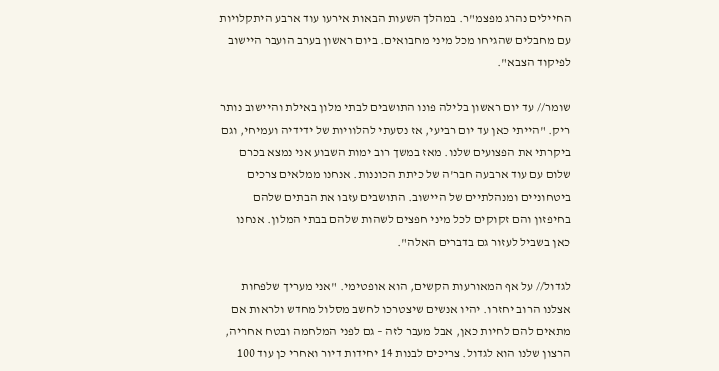החיילים נהרג מפצמ"ר. במהלך השעות הבאות אירעו עוד ארבע היתקלויות עם מחבלים שהגיחו מכל מיני מחבואים. ביום ראשון בערב הועבר היישוב לפיקוד הצבא".

שומר// עד יום ראשון בלילה פונו התושבים לבתי מלון באילת והיישוב נותר ריק. "הייתי כאן עד יום רביעי, אז נסעתי להלוויות של ידידיה ועמיחי, וגם ביקרתי את הפצועים שלנו. מאז במשך רוב ימות השבוע אני נמצא בכרם שלום עם עוד ארבעה חבר'ה של כיתת הכוננות. אנחנו ממלאים צרכים ביטחוניים ומנהלתיים של היישוב. התושבים עזבו את הבתים שלהם בחיפזון והם זקוקים לכל מיני חפצים לשהות שלהם בבתי המלון. אנחנו כאן בשביל לעזור גם בדברים האלה".

לגדול// על אף המאורעות הקשים, הוא אופטימי. "אני מעריך שלפחות אצלנו הרוב יחזרו. יהיו אנשים שיצטרכו לחשב מסלול מחדש ולראות אם מתאים להם לחיות כאן, אבל מעבר לזה – גם לפני המלחמה ובטח אחריה, הרצון שלנו הוא לגדול. צריכים לבנות 14 יחידות דיור ואחרי כן עוד 100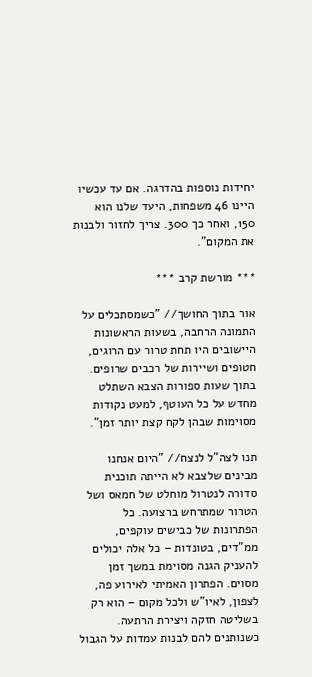יחידות נוספות בהדרגה. אם עד עכשיו היינו 46 משפחות, היעד שלנו הוא 150, ואחר כך 300. צריך לחזור ולבנות את המקום".

*** מורשת קרב ***

אור בתוך החושך// "כשמסתכלים על התמונה הרחבה, בשעות הראשונות היישובים היו תחת טרור עם הרוגים, חטופים ושיירות של רכבים שרופים. בתוך שעות ספורות הצבא השתלט מחדש על כל העוטף, למעט נקודות מסוימות שבהן לקח קצת יותר זמן".

תנו לצה"ל לנצח// "היום אנחנו מבינים שלצבא לא הייתה תוכנית סדורה לנטרול מוחלט של חמאס ושל הטרור שמתרחש ברצועה. כל הפתרונות של כבישים עוקפים, ממ"דים, בטונדות – כל אלה יכולים להעניק הגנה מסוימת במשך זמן מסוים. הפתרון האמיתי לאירוע פה, לצפון, לאיו"ש ולכל מקום – הוא רק בשליטה חזקה ויצירת הרתעה. כשנותנים להם לבנות עמדות על הגבול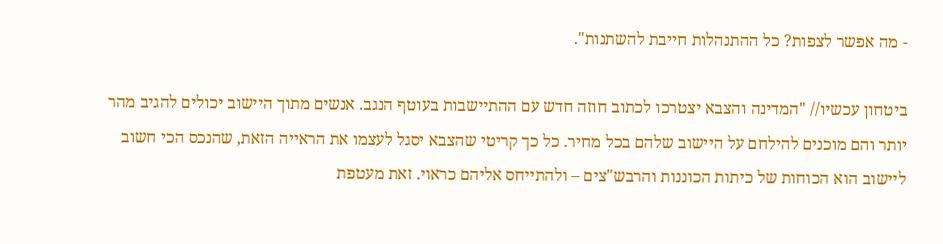- מה אפשר לצפות? כל ההתנהלות חייבת להשתנות".

ביטחון עכשיו// "המדינה והצבא יצטרכו לכתוב חוזה חדש עם ההתיישבות בעוטף הנגב. אנשים מתוך היישוב יכולים להגיב מהר יותר והם מוכנים להילחם על היישוב שלהם בכל מחיר. כל כך קריטי שהצבא יסגל לעצמו את הראייה הזאת, שהנכס הכי חשוב ליישוב הוא הכוחות של כיתות הכוננות והרבש"צים – ולהתייחס אליהם כראוי. זאת מעטפת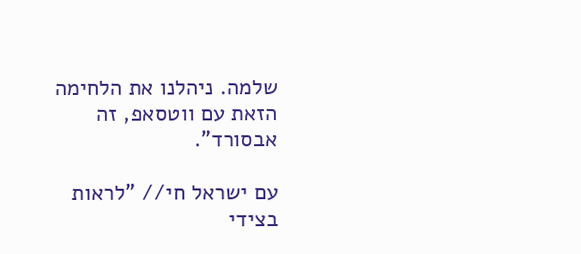שלמה. ניהלנו את הלחימה הזאת עם ווטסאפ, זה אבסורד".

עם ישראל חי// "לראות בצידי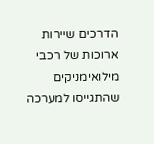הדרכים שיירות ארוכות של רכבי מילואימניקים שהתגייסו למערכה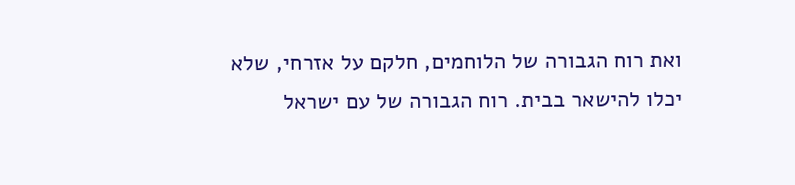ואת רוח הגבורה של הלוחמים, חלקם על אזרחי, שלא יכלו להישאר בבית. רוח הגבורה של עם ישראל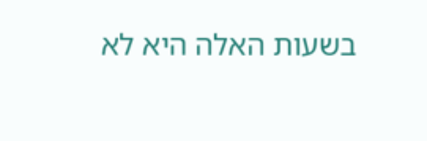בשעות האלה היא לא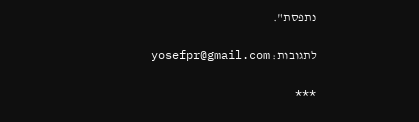נתפסת".

לתגובות: yosefpr@gmail.com

***